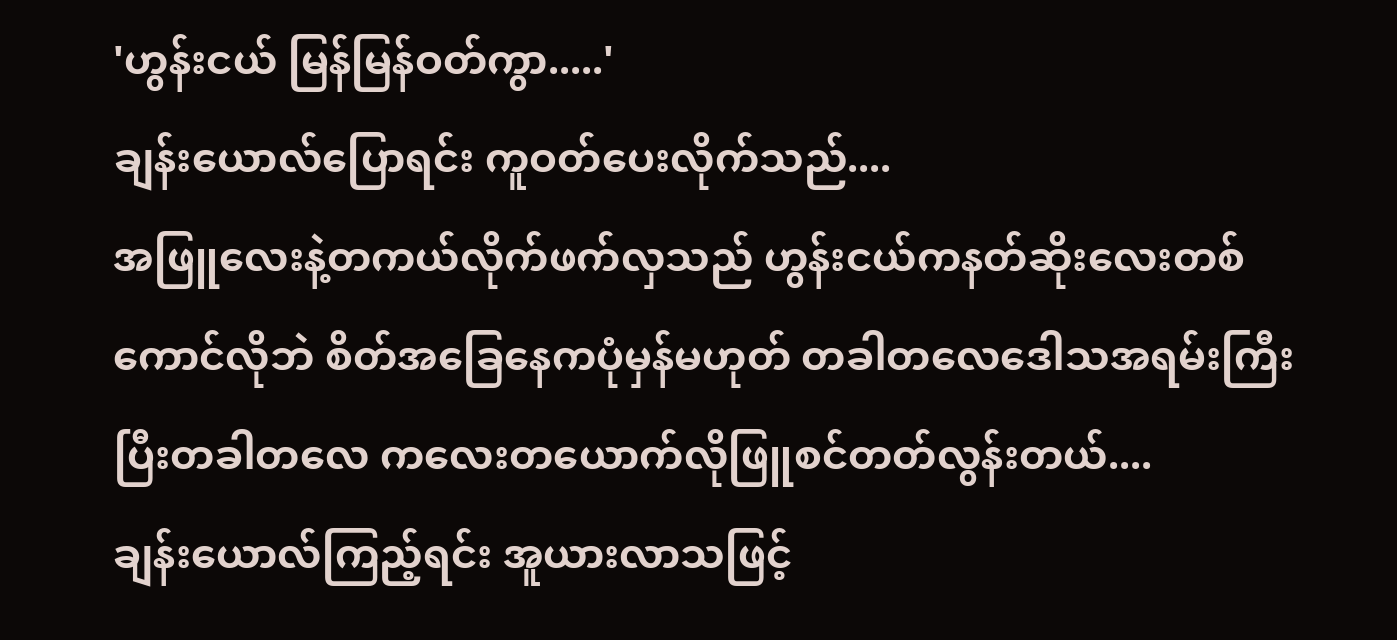'ဟွန်းငယ် မြန်မြန်ဝတ်ကွာ.....'
ချန်းယောလ်ပြောရင်း ကူဝတ်ပေးလိုက်သည်....
အဖြူလေးနဲ့တကယ်လိုက်ဖက်လှသည် ဟွန်းငယ်ကနတ်ဆိုးလေးတစ်ကောင်လိုဘဲ စိတ်အခြေနေကပုံမှန်မဟုတ် တခါတလေဒေါသအရမ်းကြီးပြီးတခါတလေ ကလေးတယောက်လိုဖြူစင်တတ်လွန်းတယ်....
ချန်းယောလ်ကြည့်ရင်း အူယားလာသဖြင့်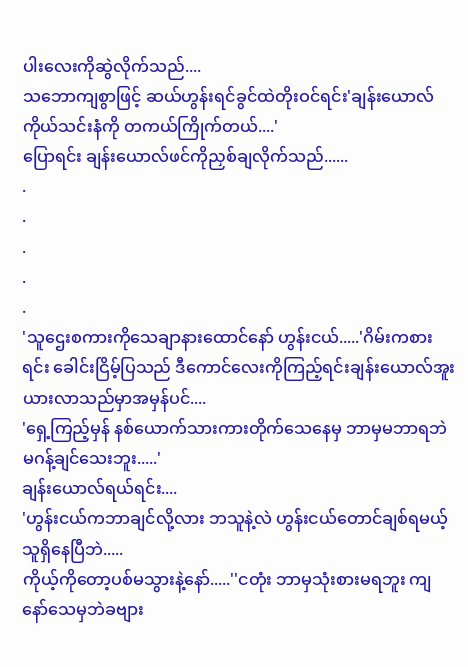ပါးလေးကိုဆွဲလိုက်သည်....
သဘောကျစွာဖြင့် ဆယ်ဟွန်းရင်ခွင်ထဲတိုးဝင်ရင်း'ချန်းယောလ်ကိုယ်သင်းနံကို တကယ်ကြိုက်တယ်....'
ပြောရင်း ချန်းယောလ်ဖင်ကိုညှစ်ချလိုက်သည်......
.
.
.
.
.
'သူဌေးစကားကိုသေချာနားထောင်နော် ဟွန်းငယ်.....'ဂိမ်းကစားရင်း ခေါင်းငြိမ့်ပြသည် ဒီကောင်လေးကိုကြည့်ရင်းချန်းယောလ်အူးယားလာသည်မှာအမှန်ပင်....
'ရှေ့ကြည့်မှန် နစ်ယောက်သားကားတိုက်သေနေမှ ဘာမှမဘာရဘဲ မဂန့်ချင်သေးဘူး.....'
ချန်းယောလ်ရယ်ရင်း....
'ဟွန်းငယ်ကဘာချင်လို့လား ဘသူနဲ့လဲ ဟွန်းငယ်တောင်ချစ်ရမယ့်သူရှိနေပြီဘဲ.....
ကိုယ့်ကိုတော့ပစ်မသွားနဲ့နော်.....''ငတုံး ဘာမှသုံးစားမရဘူး ကျနော်သေမှဘဲခဗျား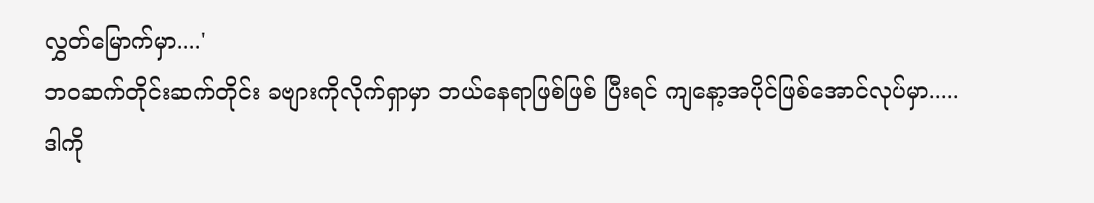လွှတ်မြောက်မှာ....'
ဘဝဆက်တိုင်းဆက်တိုင်း ခဗျားကိုလိုက်ရှာမှာ ဘယ်နေရာဖြစ်ဖြစ် ပြီးရင် ကျနော့အပိုင်ဖြစ်အောင်လုပ်မှာ.....
ဒါကို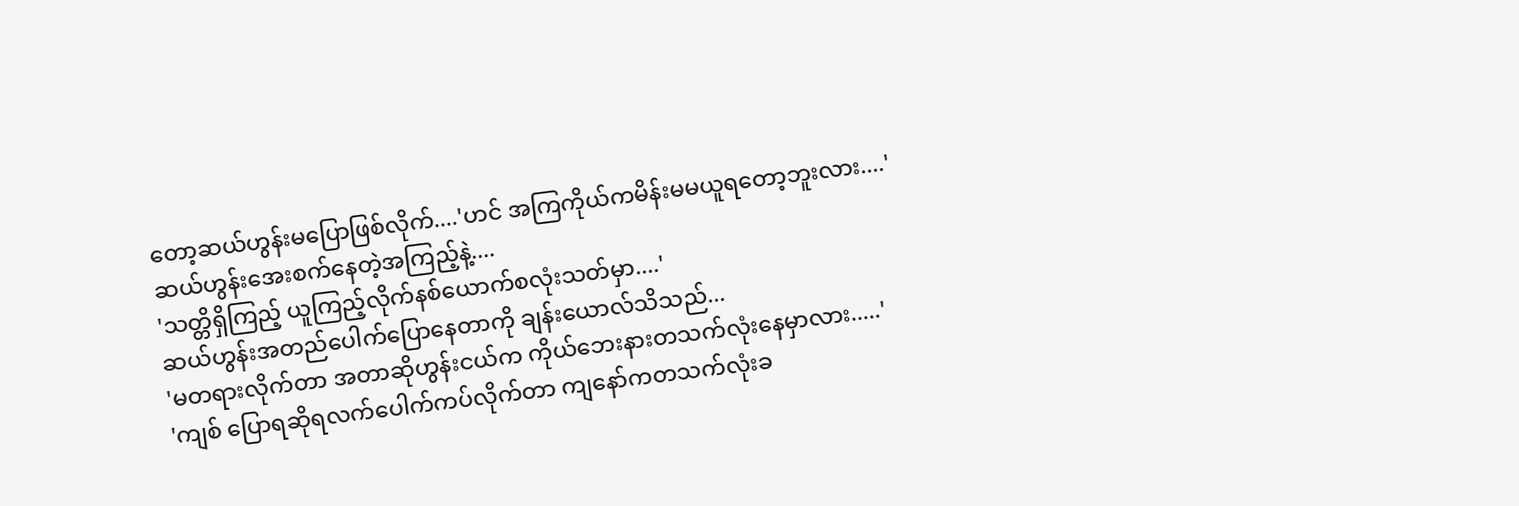တော့ဆယ်ဟွန်းမပြောဖြစ်လိုက်....'ဟင် အကြကိုယ်ကမိန်းမမယူရတော့ဘူးလား....'
ဆယ်ဟွန်းအေးစက်နေတဲ့အကြည့်နဲ့....
'သတ္တိရှိကြည့် ယူကြည့်လိုက်နစ်ယောက်စလုံးသတ်မှာ....'
ဆယ်ဟွန်းအတည်ပေါက်ပြောနေတာကို ချန်းယောလ်သိသည်...
'မတရားလိုက်တာ အတာဆိုဟွန်းငယ်က ကိုယ်ဘေးနားတသက်လုံးနေမှာလား.....'
'ကျစ် ပြောရဆိုရလက်ပေါက်ကပ်လိုက်တာ ကျနော်ကတသက်လုံးခ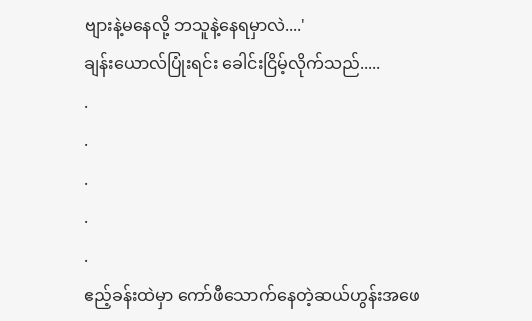ဗျားနဲ့မနေလို့ ဘသူနဲ့နေရမှာလဲ....'
ချန်းယောလ်ပြုံးရင်း ခေါင်းငြိမ့်လိုက်သည်.....
.
.
.
.
.
ဧည့်ခန်းထဲမှာ ကော်ဖီသောက်နေတဲ့ဆယ်ဟွန်းအဖေ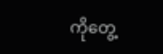ကိုတွေ့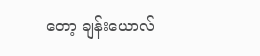တော့ ချန်းယောလ်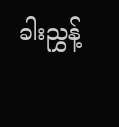ခါးညွှန့်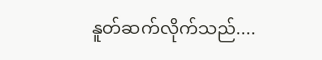နူတ်ဆက်လိုက်သည်....